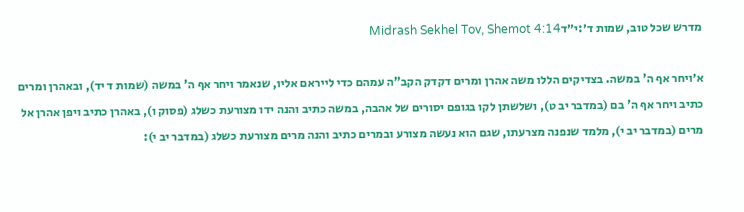מדרש שכל טוב, שמות ד׳:י״דMidrash Sekhel Tov, Shemot 4:14

א׳ויחר אף ה' במשה. בצדיקים הללו משה אהרן ומרים דקדק הקב"ה עמהם כדי לייראם אליו, שנאמר ויחר אף ה' במשה (שמות ד יד), ובאהרן ומרים כתיב ויחר אף ה' בם (במדבר יב ט), ושלשתן לקו בגופם יסורים של אהבה, במשה כתיב והנה ידו מצורעת כשלג (פסוק ו), באהרן כתיב ויפן אהרן אל מרים (במדבר יב י), מלמד שנפנה מצרעתו, שגם הוא נעשה מצורע ובמרים כתיב והנה מרים מצורעת כשלג (במדבר יב י):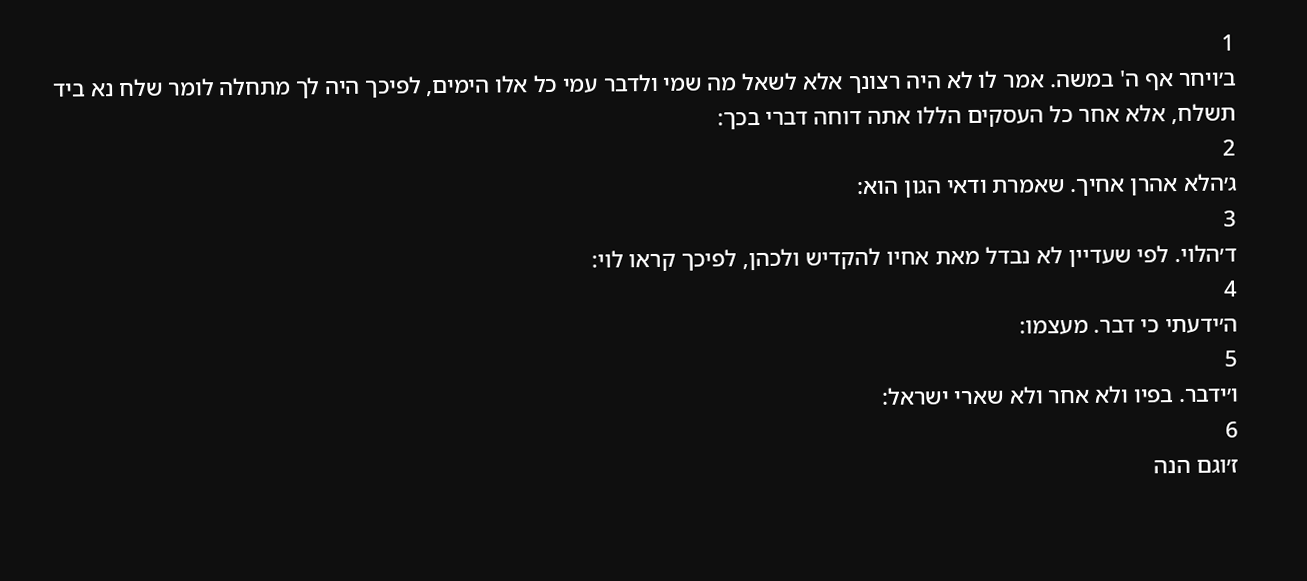1
ב׳ויחר אף ה' במשה. אמר לו לא היה רצונך אלא לשאל מה שמי ולדבר עמי כל אלו הימים, לפיכך היה לך מתחלה לומר שלח נא ביד תשלח, אלא אחר כל העסקים הללו אתה דוחה דברי בכך:
2
ג׳הלא אהרן אחיך. שאמרת ודאי הגון הוא:
3
ד׳הלוי. לפי שעדיין לא נבדל מאת אחיו להקדיש ולכהן, לפיכך קראו לוי:
4
ה׳ידעתי כי דבר. מעצמו:
5
ו׳ידבר. בפיו ולא אחר ולא שארי ישראל:
6
ז׳וגם הנה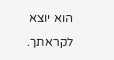הוא יוצא לקראתך.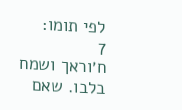לפי תומו:
7
ח׳וראך ושמח בלבו. שאם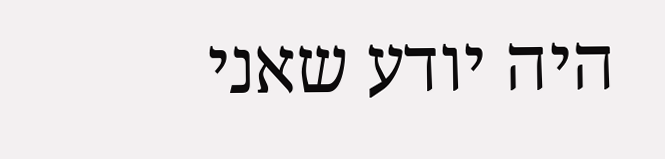היה יודע שאני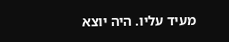מעיד עליו. היה יוצא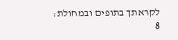לקראתך בתופים ובמחולת:
8